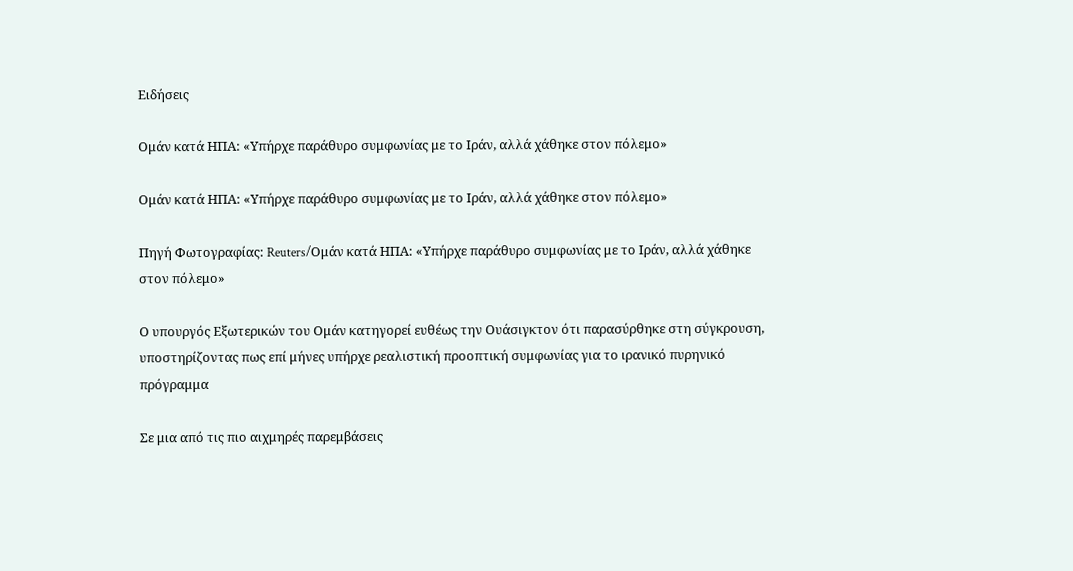Ειδήσεις

Ομάν κατά ΗΠΑ: «Υπήρχε παράθυρο συμφωνίας με το Ιράν, αλλά χάθηκε στον πόλεμο»

Ομάν κατά ΗΠΑ: «Υπήρχε παράθυρο συμφωνίας με το Ιράν, αλλά χάθηκε στον πόλεμο»

Πηγή Φωτογραφίας: Reuters/Ομάν κατά ΗΠΑ: «Υπήρχε παράθυρο συμφωνίας με το Ιράν, αλλά χάθηκε στον πόλεμο»

Ο υπουργός Εξωτερικών του Ομάν κατηγορεί ευθέως την Ουάσιγκτον ότι παρασύρθηκε στη σύγκρουση, υποστηρίζοντας πως επί μήνες υπήρχε ρεαλιστική προοπτική συμφωνίας για το ιρανικό πυρηνικό πρόγραμμα

Σε μια από τις πιο αιχμηρές παρεμβάσεις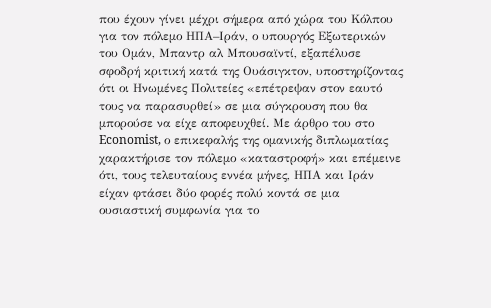που έχουν γίνει μέχρι σήμερα από χώρα του Κόλπου για τον πόλεμο ΗΠΑ–Ιράν, ο υπουργός Εξωτερικών του Ομάν, Μπαντρ αλ Μπουσαϊντί, εξαπέλυσε σφοδρή κριτική κατά της Ουάσιγκτον, υποστηρίζοντας ότι οι Ηνωμένες Πολιτείες «επέτρεψαν στον εαυτό τους να παρασυρθεί» σε μια σύγκρουση που θα μπορούσε να είχε αποφευχθεί. Με άρθρο του στο Economist, ο επικεφαλής της ομανικής διπλωματίας χαρακτήρισε τον πόλεμο «καταστροφή» και επέμεινε ότι, τους τελευταίους εννέα μήνες, ΗΠΑ και Ιράν είχαν φτάσει δύο φορές πολύ κοντά σε μια ουσιαστική συμφωνία για το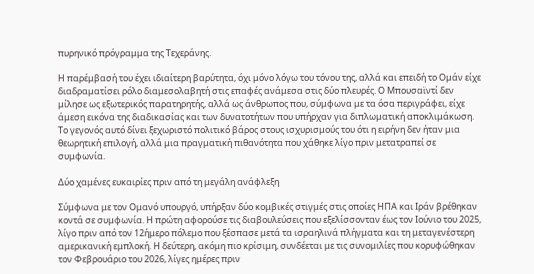πυρηνικό πρόγραμμα της Τεχεράνης.

Η παρέμβασή του έχει ιδιαίτερη βαρύτητα, όχι μόνο λόγω του τόνου της, αλλά και επειδή το Ομάν είχε διαδραματίσει ρόλο διαμεσολαβητή στις επαφές ανάμεσα στις δύο πλευρές. Ο Μπουσαϊντί δεν μίλησε ως εξωτερικός παρατηρητής, αλλά ως άνθρωπος που, σύμφωνα με τα όσα περιγράφει, είχε άμεση εικόνα της διαδικασίας και των δυνατοτήτων που υπήρχαν για διπλωματική αποκλιμάκωση. Το γεγονός αυτό δίνει ξεχωριστό πολιτικό βάρος στους ισχυρισμούς του ότι η ειρήνη δεν ήταν μια θεωρητική επιλογή, αλλά μια πραγματική πιθανότητα που χάθηκε λίγο πριν μετατραπεί σε συμφωνία.

Δύο χαμένες ευκαιρίες πριν από τη μεγάλη ανάφλεξη

Σύμφωνα με τον Ομανό υπουργό, υπήρξαν δύο κομβικές στιγμές στις οποίες ΗΠΑ και Ιράν βρέθηκαν κοντά σε συμφωνία. Η πρώτη αφορούσε τις διαβουλεύσεις που εξελίσσονταν έως τον Ιούνιο του 2025, λίγο πριν από τον 12ήμερο πόλεμο που ξέσπασε μετά τα ισραηλινά πλήγματα και τη μεταγενέστερη αμερικανική εμπλοκή. Η δεύτερη, ακόμη πιο κρίσιμη, συνδέεται με τις συνομιλίες που κορυφώθηκαν τον Φεβρουάριο του 2026, λίγες ημέρες πριν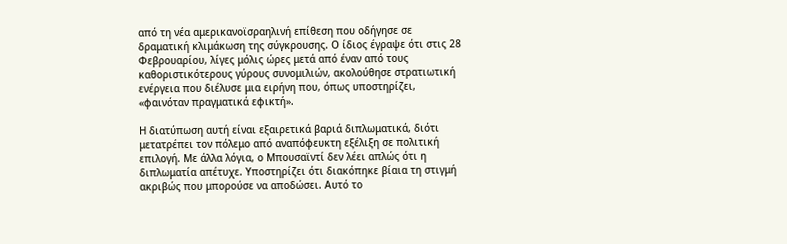από τη νέα αμερικανοϊσραηλινή επίθεση που οδήγησε σε δραματική κλιμάκωση της σύγκρουσης. Ο ίδιος έγραψε ότι στις 28 Φεβρουαρίου, λίγες μόλις ώρες μετά από έναν από τους καθοριστικότερους γύρους συνομιλιών, ακολούθησε στρατιωτική ενέργεια που διέλυσε μια ειρήνη που, όπως υποστηρίζει, «φαινόταν πραγματικά εφικτή».

Η διατύπωση αυτή είναι εξαιρετικά βαριά διπλωματικά, διότι μετατρέπει τον πόλεμο από αναπόφευκτη εξέλιξη σε πολιτική επιλογή. Με άλλα λόγια, ο Μπουσαϊντί δεν λέει απλώς ότι η διπλωματία απέτυχε. Υποστηρίζει ότι διακόπηκε βίαια τη στιγμή ακριβώς που μπορούσε να αποδώσει. Αυτό το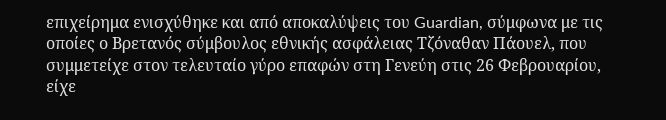επιχείρημα ενισχύθηκε και από αποκαλύψεις του Guardian, σύμφωνα με τις οποίες ο Βρετανός σύμβουλος εθνικής ασφάλειας Τζόναθαν Πάουελ, που συμμετείχε στον τελευταίο γύρο επαφών στη Γενεύη στις 26 Φεβρουαρίου, είχε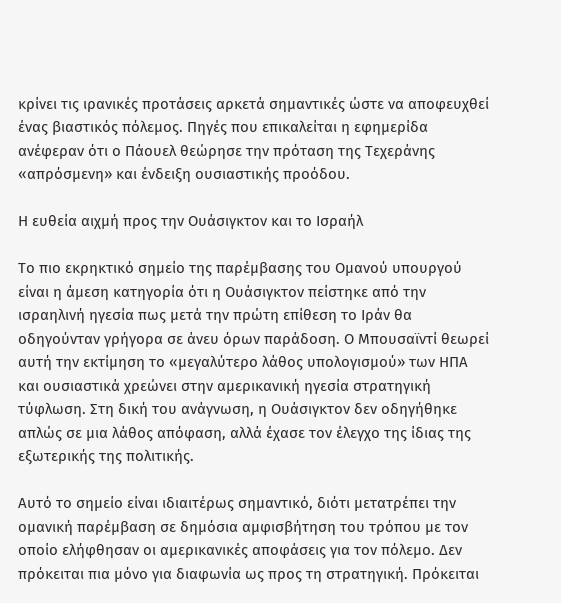κρίνει τις ιρανικές προτάσεις αρκετά σημαντικές ώστε να αποφευχθεί ένας βιαστικός πόλεμος. Πηγές που επικαλείται η εφημερίδα ανέφεραν ότι ο Πάουελ θεώρησε την πρόταση της Τεχεράνης «απρόσμενη» και ένδειξη ουσιαστικής προόδου.

Η ευθεία αιχμή προς την Ουάσιγκτον και το Ισραήλ

Το πιο εκρηκτικό σημείο της παρέμβασης του Ομανού υπουργού είναι η άμεση κατηγορία ότι η Ουάσιγκτον πείστηκε από την ισραηλινή ηγεσία πως μετά την πρώτη επίθεση το Ιράν θα οδηγούνταν γρήγορα σε άνευ όρων παράδοση. Ο Μπουσαϊντί θεωρεί αυτή την εκτίμηση το «μεγαλύτερο λάθος υπολογισμού» των ΗΠΑ και ουσιαστικά χρεώνει στην αμερικανική ηγεσία στρατηγική τύφλωση. Στη δική του ανάγνωση, η Ουάσιγκτον δεν οδηγήθηκε απλώς σε μια λάθος απόφαση, αλλά έχασε τον έλεγχο της ίδιας της εξωτερικής της πολιτικής.

Αυτό το σημείο είναι ιδιαιτέρως σημαντικό, διότι μετατρέπει την ομανική παρέμβαση σε δημόσια αμφισβήτηση του τρόπου με τον οποίο ελήφθησαν οι αμερικανικές αποφάσεις για τον πόλεμο. Δεν πρόκειται πια μόνο για διαφωνία ως προς τη στρατηγική. Πρόκειται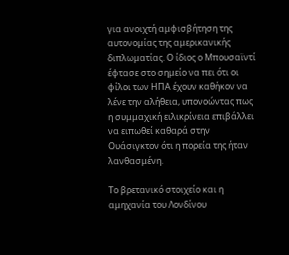για ανοιχτή αμφισβήτηση της αυτονομίας της αμερικανικής διπλωματίας. Ο ίδιος ο Μπουσαϊντί έφτασε στο σημείο να πει ότι οι φίλοι των ΗΠΑ έχουν καθήκον να λένε την αλήθεια, υπονοώντας πως η συμμαχική ειλικρίνεια επιβάλλει να ειπωθεί καθαρά στην Ουάσιγκτον ότι η πορεία της ήταν λανθασμένη.

Το βρετανικό στοιχείο και η αμηχανία του Λονδίνου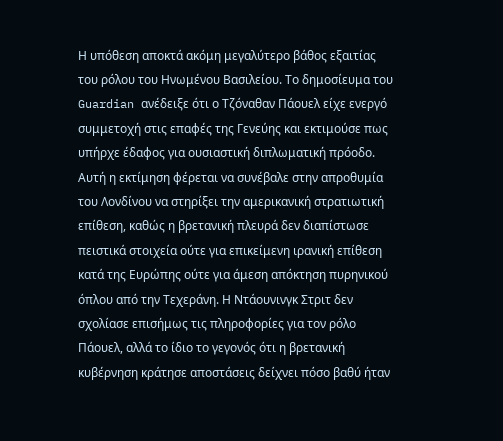Η υπόθεση αποκτά ακόμη μεγαλύτερο βάθος εξαιτίας του ρόλου του Ηνωμένου Βασιλείου. Το δημοσίευμα του Guardian ανέδειξε ότι ο Τζόναθαν Πάουελ είχε ενεργό συμμετοχή στις επαφές της Γενεύης και εκτιμούσε πως υπήρχε έδαφος για ουσιαστική διπλωματική πρόοδο. Αυτή η εκτίμηση φέρεται να συνέβαλε στην απροθυμία του Λονδίνου να στηρίξει την αμερικανική στρατιωτική επίθεση, καθώς η βρετανική πλευρά δεν διαπίστωσε πειστικά στοιχεία ούτε για επικείμενη ιρανική επίθεση κατά της Ευρώπης ούτε για άμεση απόκτηση πυρηνικού όπλου από την Τεχεράνη. Η Ντάουνινγκ Στριτ δεν σχολίασε επισήμως τις πληροφορίες για τον ρόλο Πάουελ, αλλά το ίδιο το γεγονός ότι η βρετανική κυβέρνηση κράτησε αποστάσεις δείχνει πόσο βαθύ ήταν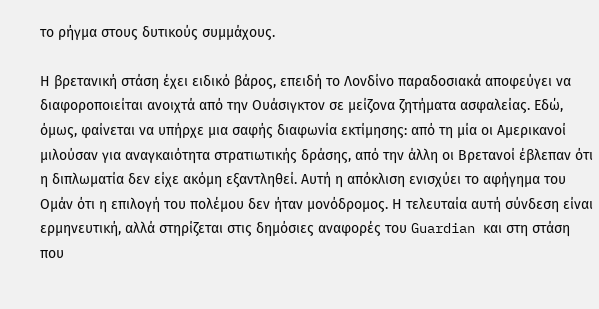το ρήγμα στους δυτικούς συμμάχους.

Η βρετανική στάση έχει ειδικό βάρος, επειδή το Λονδίνο παραδοσιακά αποφεύγει να διαφοροποιείται ανοιχτά από την Ουάσιγκτον σε μείζονα ζητήματα ασφαλείας. Εδώ, όμως, φαίνεται να υπήρχε μια σαφής διαφωνία εκτίμησης: από τη μία οι Αμερικανοί μιλούσαν για αναγκαιότητα στρατιωτικής δράσης, από την άλλη οι Βρετανοί έβλεπαν ότι η διπλωματία δεν είχε ακόμη εξαντληθεί. Αυτή η απόκλιση ενισχύει το αφήγημα του Ομάν ότι η επιλογή του πολέμου δεν ήταν μονόδρομος. Η τελευταία αυτή σύνδεση είναι ερμηνευτική, αλλά στηρίζεται στις δημόσιες αναφορές του Guardian και στη στάση που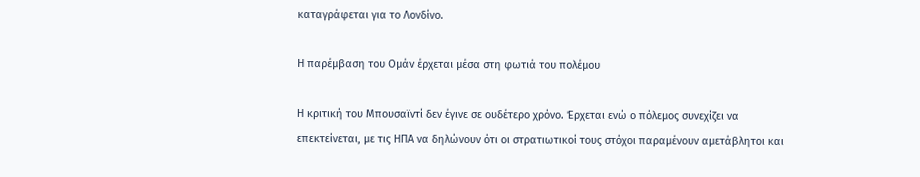καταγράφεται για το Λονδίνο.

Η παρέμβαση του Ομάν έρχεται μέσα στη φωτιά του πολέμου

Η κριτική του Μπουσαϊντί δεν έγινε σε ουδέτερο χρόνο. Έρχεται ενώ ο πόλεμος συνεχίζει να επεκτείνεται, με τις ΗΠΑ να δηλώνουν ότι οι στρατιωτικοί τους στόχοι παραμένουν αμετάβλητοι και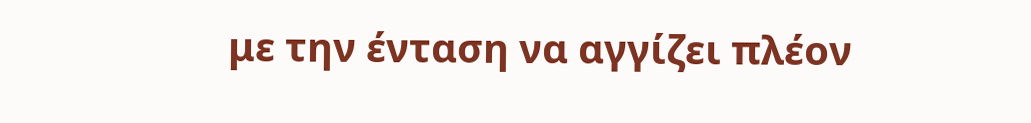με την ένταση να αγγίζει πλέον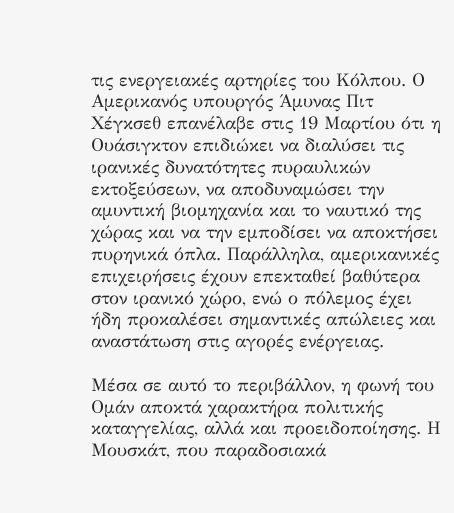τις ενεργειακές αρτηρίες του Κόλπου. Ο Αμερικανός υπουργός Άμυνας Πιτ Χέγκσεθ επανέλαβε στις 19 Μαρτίου ότι η Ουάσιγκτον επιδιώκει να διαλύσει τις ιρανικές δυνατότητες πυραυλικών εκτοξεύσεων, να αποδυναμώσει την αμυντική βιομηχανία και το ναυτικό της χώρας και να την εμποδίσει να αποκτήσει πυρηνικά όπλα. Παράλληλα, αμερικανικές επιχειρήσεις έχουν επεκταθεί βαθύτερα στον ιρανικό χώρο, ενώ ο πόλεμος έχει ήδη προκαλέσει σημαντικές απώλειες και αναστάτωση στις αγορές ενέργειας.

Μέσα σε αυτό το περιβάλλον, η φωνή του Ομάν αποκτά χαρακτήρα πολιτικής καταγγελίας, αλλά και προειδοποίησης. Η Μουσκάτ, που παραδοσιακά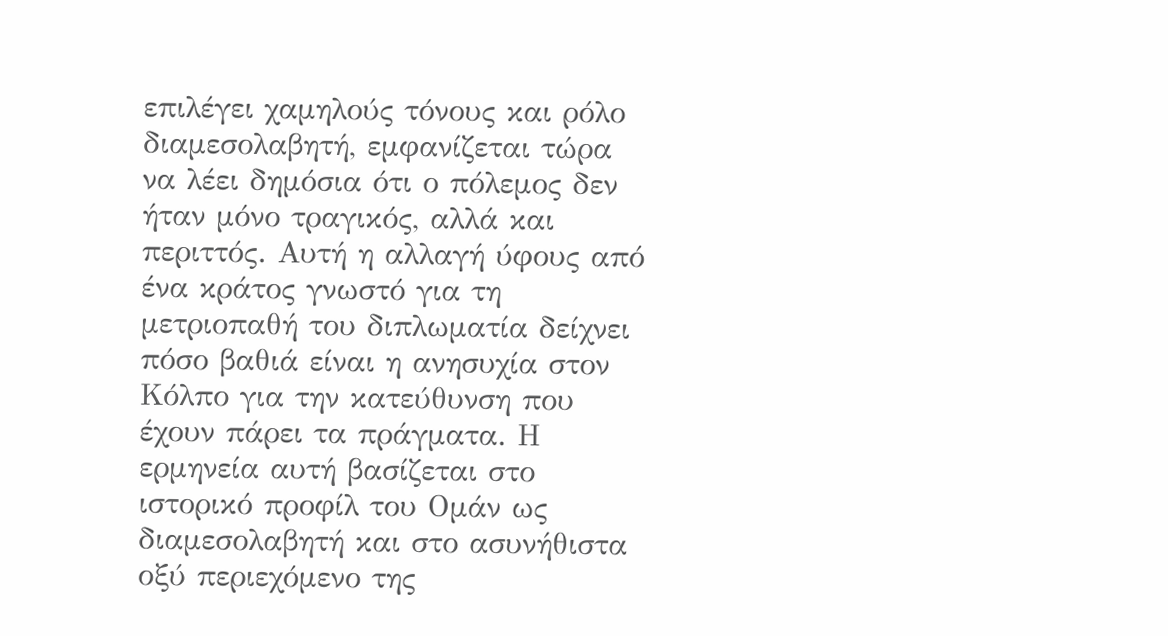επιλέγει χαμηλούς τόνους και ρόλο διαμεσολαβητή, εμφανίζεται τώρα να λέει δημόσια ότι ο πόλεμος δεν ήταν μόνο τραγικός, αλλά και περιττός. Αυτή η αλλαγή ύφους από ένα κράτος γνωστό για τη μετριοπαθή του διπλωματία δείχνει πόσο βαθιά είναι η ανησυχία στον Κόλπο για την κατεύθυνση που έχουν πάρει τα πράγματα. Η ερμηνεία αυτή βασίζεται στο ιστορικό προφίλ του Ομάν ως διαμεσολαβητή και στο ασυνήθιστα οξύ περιεχόμενο της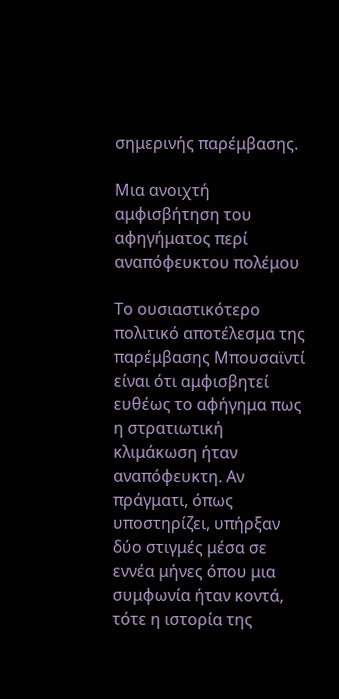σημερινής παρέμβασης.

Μια ανοιχτή αμφισβήτηση του αφηγήματος περί αναπόφευκτου πολέμου

Το ουσιαστικότερο πολιτικό αποτέλεσμα της παρέμβασης Μπουσαϊντί είναι ότι αμφισβητεί ευθέως το αφήγημα πως η στρατιωτική κλιμάκωση ήταν αναπόφευκτη. Αν πράγματι, όπως υποστηρίζει, υπήρξαν δύο στιγμές μέσα σε εννέα μήνες όπου μια συμφωνία ήταν κοντά, τότε η ιστορία της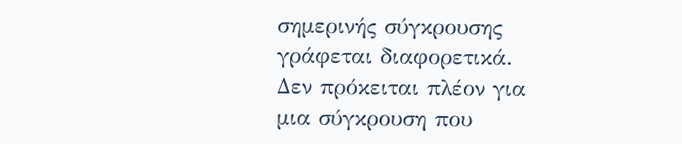σημερινής σύγκρουσης γράφεται διαφορετικά. Δεν πρόκειται πλέον για μια σύγκρουση που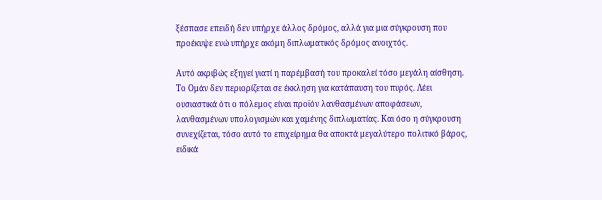ξέσπασε επειδή δεν υπήρχε άλλος δρόμος, αλλά για μια σύγκρουση που προέκυψε ενώ υπήρχε ακόμη διπλωματικός δρόμος ανοιχτός.

Αυτό ακριβώς εξηγεί γιατί η παρέμβασή του προκαλεί τόσο μεγάλη αίσθηση. Το Ομάν δεν περιορίζεται σε έκκληση για κατάπαυση του πυρός. Λέει ουσιαστικά ότι ο πόλεμος είναι προϊόν λανθασμένων αποφάσεων, λανθασμένων υπολογισμών και χαμένης διπλωματίας. Και όσο η σύγκρουση συνεχίζεται, τόσο αυτό το επιχείρημα θα αποκτά μεγαλύτερο πολιτικό βάρος, ειδικά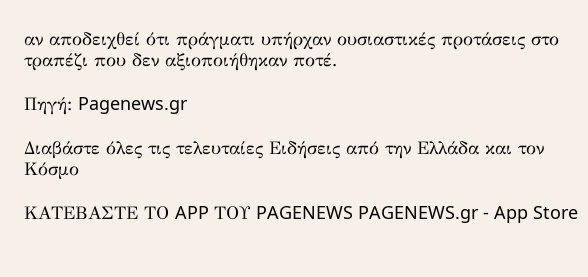αν αποδειχθεί ότι πράγματι υπήρχαν ουσιαστικές προτάσεις στο τραπέζι που δεν αξιοποιήθηκαν ποτέ.

Πηγή: Pagenews.gr

Διαβάστε όλες τις τελευταίες Ειδήσεις από την Ελλάδα και τον Κόσμο

ΚΑΤΕΒΑΣΤΕ ΤΟ APP ΤΟΥ PAGENEWS PAGENEWS.gr - App Store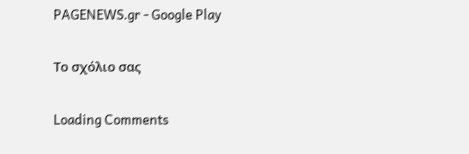PAGENEWS.gr - Google Play

Το σχόλιο σας

Loading Comments